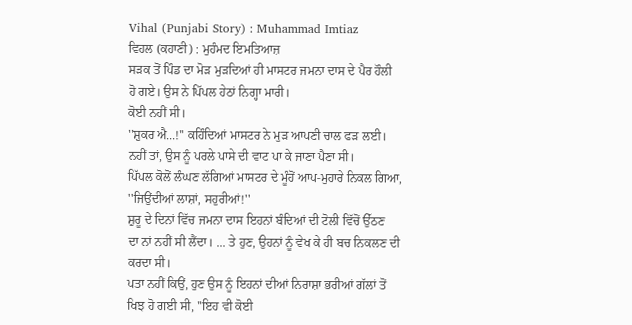Vihal (Punjabi Story) : Muhammad Imtiaz
ਵਿਹਲ (ਕਹਾਣੀ) : ਮੁਹੰਮਦ ਇਮਤਿਆਜ਼
ਸੜਕ ਤੋਂ ਪਿੰਡ ਦਾ ਮੋੜ ਮੁੜਦਿਆਂ ਹੀ ਮਾਸਟਰ ਜਮਨਾ ਦਾਸ ਦੇ ਪੈਰ ਹੌਲੀ
ਹੋ ਗਏ। ਉਸ ਨੇ ਪਿੱਪਲ ਹੇਠਾਂ ਨਿਗ੍ਹਾ ਮਾਰੀ।
ਕੋਈ ਨਹੀਂ ਸੀ।
''ਸ਼ੁਕਰ ਐ...!'' ਕਹਿੰਦਿਆਂ ਮਾਸਟਰ ਨੇ ਮੁੜ ਆਪਣੀ ਚਾਲ ਫੜ ਲਈ।
ਨਹੀਂ ਤਾਂ, ਉਸ ਨੂੰ ਪਰਲੇ ਪਾਸੇ ਦੀ ਵਾਟ ਪਾ ਕੇ ਜਾਣਾ ਪੈਣਾ ਸੀ।
ਪਿੱਪਲ ਕੋਲੋਂ ਲੰਘਣ ਲੱਗਿਆਂ ਮਾਸਟਰ ਦੇ ਮੂੰਹੋਂ ਆਪ-ਮੁਹਾਰੇ ਨਿਕਲ ਗਿਆ,
''ਜਿਉਂਦੀਆਂ ਲਾਸ਼ਾਂ, ਸਹੁਰੀਆਂ!''
ਸ਼ੁਰੂ ਦੇ ਦਿਨਾਂ ਵਿੱਚ ਜਮਨਾ ਦਾਸ ਇਹਨਾਂ ਬੰਦਿਆਂ ਦੀ ਟੋਲੀ ਵਿੱਚੋਂ ਉੱਠਣ
ਦਾ ਨਾਂ ਨਹੀਂ ਸੀ ਲੈਂਦਾ। ... ਤੇ ਹੁਣ, ਉਹਨਾਂ ਨੂੰ ਵੇਖ ਕੇ ਹੀ ਬਚ ਨਿਕਲਣ ਦੀ
ਕਰਦਾ ਸੀ।
ਪਤਾ ਨਹੀਂ ਕਿਉਂ, ਹੁਣ ਉਸ ਨੂੰ ਇਹਨਾਂ ਦੀਆਂ ਨਿਰਾਸ਼ਾ ਭਰੀਆਂ ਗੱਲਾਂ ਤੋਂ
ਖਿਝ ਹੋ ਗਈ ਸੀ, ''ਇਹ ਵੀ ਕੋਈ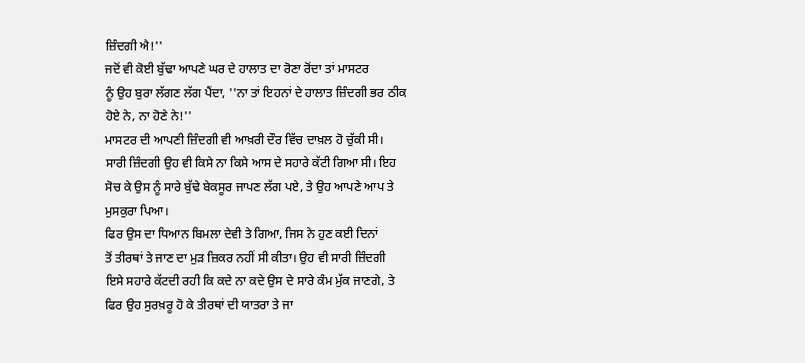ਜ਼ਿੰਦਗੀ ਐ!''
ਜਦੋਂ ਵੀ ਕੋਈ ਬੁੱਢਾ ਆਪਣੇ ਘਰ ਦੇ ਹਾਲਾਤ ਦਾ ਰੋਣਾ ਰੋਂਦਾ ਤਾਂ ਮਾਸਟਰ
ਨੂੰ ਉਹ ਬੁਰਾ ਲੱਗਣ ਲੱਗ ਪੈਂਦਾ, ''ਨਾ ਤਾਂ ਇਹਨਾਂ ਦੇ ਹਾਲਾਤ ਜ਼ਿੰਦਗੀ ਭਰ ਠੀਕ
ਹੋਏ ਨੇ, ਨਾ ਹੋਣੇ ਨੇ!''
ਮਾਸਟਰ ਦੀ ਆਪਣੀ ਜ਼ਿੰਦਗੀ ਵੀ ਆਖ਼ਰੀ ਦੌਰ ਵਿੱਚ ਦਾਖ਼ਲ ਹੋ ਚੁੱਕੀ ਸੀ।
ਸਾਰੀ ਜ਼ਿੰਦਗੀ ਉਹ ਵੀ ਕਿਸੇ ਨਾ ਕਿਸੇ ਆਸ ਦੇ ਸਹਾਰੇ ਕੱਟੀ ਗਿਆ ਸੀ। ਇਹ
ਸੋਚ ਕੇ ਉਸ ਨੂੰ ਸਾਰੇ ਬੁੱਢੇ ਬੇਕਸੂਰ ਜਾਪਣ ਲੱਗ ਪਏ, ਤੇ ਉਹ ਆਪਣੇ ਆਪ ਤੇ
ਮੁਸਕੁਰਾ ਪਿਆ।
ਫਿਰ ਉਸ ਦਾ ਧਿਆਨ ਬਿਮਲਾ ਦੇਵੀ ਤੇ ਗਿਆ, ਜਿਸ ਨੇ ਹੁਣ ਕਈ ਦਿਨਾਂ
ਤੋਂ ਤੀਰਥਾਂ ਤੇ ਜਾਣ ਦਾ ਮੁੜ ਜ਼ਿਕਰ ਨਹੀਂ ਸੀ ਕੀਤਾ। ਉਹ ਵੀ ਸਾਰੀ ਜ਼ਿੰਦਗੀ
ਇਸੇ ਸਹਾਰੇ ਕੱਟਦੀ ਰਹੀ ਕਿ ਕਦੇ ਨਾ ਕਦੇ ਉਸ ਦੇ ਸਾਰੇ ਕੰਮ ਮੁੱਕ ਜਾਣਗੇ, ਤੇ
ਫਿਰ ਉਹ ਸੁਰਖ਼ਰੂ ਹੋ ਕੇ ਤੀਰਥਾਂ ਦੀ ਯਾਤਰਾ ਤੇ ਜਾ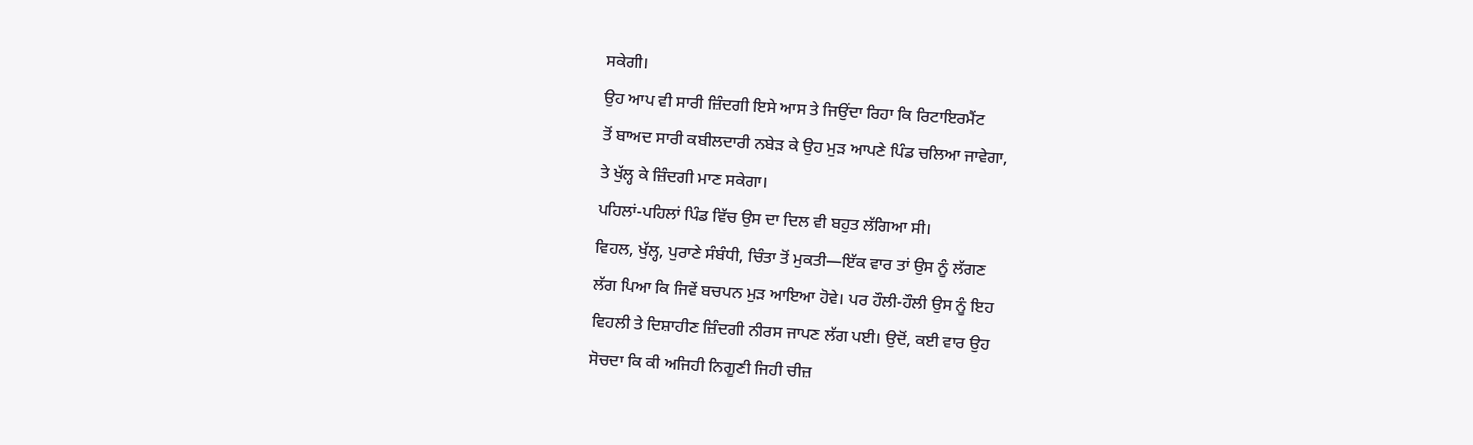ਸਕੇਗੀ।
ਉਹ ਆਪ ਵੀ ਸਾਰੀ ਜ਼ਿੰਦਗੀ ਇਸੇ ਆਸ ਤੇ ਜਿਉਂਦਾ ਰਿਹਾ ਕਿ ਰਿਟਾਇਰਮੈਂਟ
ਤੋਂ ਬਾਅਦ ਸਾਰੀ ਕਬੀਲਦਾਰੀ ਨਬੇੜ ਕੇ ਉਹ ਮੁੜ ਆਪਣੇ ਪਿੰਡ ਚਲਿਆ ਜਾਵੇਗਾ,
ਤੇ ਖੁੱਲ੍ਹ ਕੇ ਜ਼ਿੰਦਗੀ ਮਾਣ ਸਕੇਗਾ।
ਪਹਿਲਾਂ-ਪਹਿਲਾਂ ਪਿੰਡ ਵਿੱਚ ਉਸ ਦਾ ਦਿਲ ਵੀ ਬਹੁਤ ਲੱਗਿਆ ਸੀ।
ਵਿਹਲ, ਖੁੱਲ੍ਹ, ਪੁਰਾਣੇ ਸੰਬੰਧੀ, ਚਿੰਤਾ ਤੋਂ ਮੁਕਤੀ—ਇੱਕ ਵਾਰ ਤਾਂ ਉਸ ਨੂੰ ਲੱਗਣ
ਲੱਗ ਪਿਆ ਕਿ ਜਿਵੇਂ ਬਚਪਨ ਮੁੜ ਆਇਆ ਹੋਵੇ। ਪਰ ਹੌਲੀ-ਹੌਲੀ ਉਸ ਨੂੰ ਇਹ
ਵਿਹਲੀ ਤੇ ਦਿਸ਼ਾਹੀਣ ਜ਼ਿੰਦਗੀ ਨੀਰਸ ਜਾਪਣ ਲੱਗ ਪਈ। ਉਦੋਂ, ਕਈ ਵਾਰ ਉਹ
ਸੋਚਦਾ ਕਿ ਕੀ ਅਜਿਹੀ ਨਿਗੂਣੀ ਜਿਹੀ ਚੀਜ਼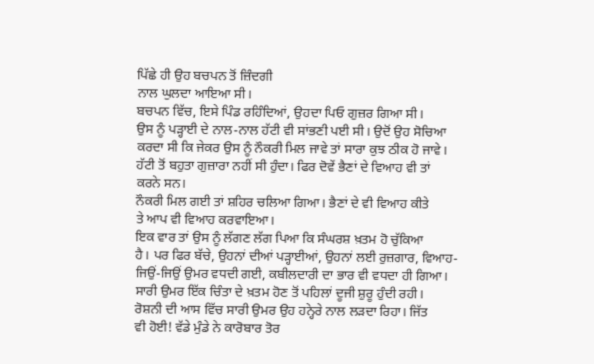ਪਿੱਛੇ ਹੀ ਉਹ ਬਚਪਨ ਤੋਂ ਜ਼ਿੰਦਗੀ
ਨਾਲ ਘੁਲਦਾ ਆਇਆ ਸੀ।
ਬਚਪਨ ਵਿੱਚ, ਇਸੇ ਪਿੰਡ ਰਹਿੰਦਿਆਂ, ਉਹਦਾ ਪਿਓ ਗੁਜ਼ਰ ਗਿਆ ਸੀ।
ਉਸ ਨੂੰ ਪੜ੍ਹਾਈ ਦੇ ਨਾਲ-ਨਾਲ ਹੱਟੀ ਵੀ ਸਾਂਭਣੀ ਪਈ ਸੀ। ਉਦੋਂ ਉਹ ਸੋਚਿਆ
ਕਰਦਾ ਸੀ ਕਿ ਜੇਕਰ ਉਸ ਨੂੰ ਨੌਕਰੀ ਮਿਲ ਜਾਵੇ ਤਾਂ ਸਾਰਾ ਕੁਝ ਠੀਕ ਹੋ ਜਾਵੇ।
ਹੱਟੀ ਤੋਂ ਬਹੁਤਾ ਗੁਜ਼ਾਰਾ ਨਹੀਂ ਸੀ ਹੁੰਦਾ। ਫਿਰ ਦੋਵੇਂ ਭੈਣਾਂ ਦੇ ਵਿਆਹ ਵੀ ਤਾਂ
ਕਰਨੇ ਸਨ।
ਨੌਕਰੀ ਮਿਲ ਗਈ ਤਾਂ ਸ਼ਹਿਰ ਚਲਿਆ ਗਿਆ। ਭੈਣਾਂ ਦੇ ਵੀ ਵਿਆਹ ਕੀਤੇ
ਤੇ ਆਪ ਵੀ ਵਿਆਹ ਕਰਵਾਇਆ।
ਇਕ ਵਾਰ ਤਾਂ ਉਸ ਨੂੰ ਲੱਗਣ ਲੱਗ ਪਿਆ ਕਿ ਸੰਘਰਸ਼ ਖ਼ਤਮ ਹੋ ਚੁੱਕਿਆ
ਹੈ। ਪਰ ਫਿਰ ਬੱਚੇ, ਉਹਨਾਂ ਦੀਆਂ ਪੜ੍ਹਾਈਆਂ, ਉਹਨਾਂ ਲਈ ਰੁਜ਼ਗਾਰ, ਵਿਆਹ-
ਜਿਉਂ-ਜਿਉਂ ਉਮਰ ਵਧਦੀ ਗਈ, ਕਬੀਲਦਾਰੀ ਦਾ ਭਾਰ ਵੀ ਵਧਦਾ ਹੀ ਗਿਆ।
ਸਾਰੀ ਉਮਰ ਇੱਕ ਚਿੰਤਾ ਦੇ ਖ਼ਤਮ ਹੋਣ ਤੋਂ ਪਹਿਲਾਂ ਦੂਜੀ ਸ਼ੁਰੂ ਹੁੰਦੀ ਰਹੀ।
ਰੋਸ਼ਨੀ ਦੀ ਆਸ ਵਿੱਚ ਸਾਰੀ ਉਮਰ ਉਹ ਹਨ੍ਹੇਰੇ ਨਾਲ ਲੜਦਾ ਰਿਹਾ। ਜਿੱਤ
ਵੀ ਹੋਈ! ਵੱਡੇ ਮੁੰਡੇ ਨੇ ਕਾਰੋਬਾਰ ਤੋਰ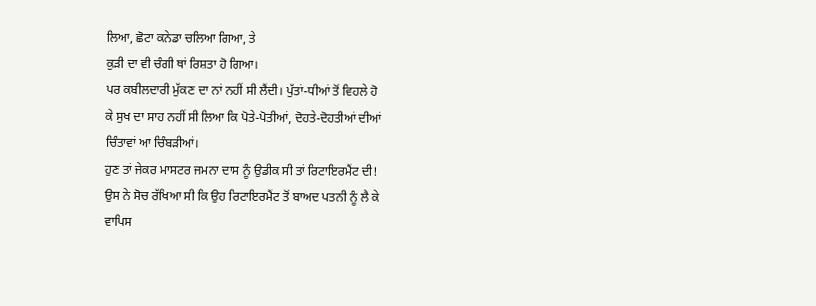ਲਿਆ, ਛੋਟਾ ਕਨੇਡਾ ਚਲਿਆ ਗਿਆ, ਤੇ
ਕੁੜੀ ਦਾ ਵੀ ਚੰਗੀ ਥਾਂ ਰਿਸ਼ਤਾ ਹੋ ਗਿਆ।
ਪਰ ਕਬੀਲਦਾਰੀ ਮੁੱਕਣ ਦਾ ਨਾਂ ਨਹੀਂ ਸੀ ਲੈਂਦੀ। ਪੁੱਤਾਂ-ਧੀਆਂ ਤੋਂ ਵਿਹਲੇ ਹੋ
ਕੇ ਸੁਖ ਦਾ ਸਾਹ ਨਹੀਂ ਸੀ ਲਿਆ ਕਿ ਪੋਤੇ-ਪੋਤੀਆਂ, ਦੋਹਤੇ-ਦੋਹਤੀਆਂ ਦੀਆਂ
ਚਿੰਤਾਵਾਂ ਆ ਚਿੰਬੜੀਆਂ।
ਹੁਣ ਤਾਂ ਜੇਕਰ ਮਾਸਟਰ ਜਮਨਾ ਦਾਸ ਨੂੰ ਉਡੀਕ ਸੀ ਤਾਂ ਰਿਟਾਇਰਮੈਂਟ ਦੀ!
ਉਸ ਨੇ ਸੋਚ ਰੱਖਿਆ ਸੀ ਕਿ ਉਹ ਰਿਟਾਇਰਮੈਂਟ ਤੋਂ ਬਾਅਦ ਪਤਨੀ ਨੂੰ ਲੈ ਕੇ
ਵਾਪਿਸ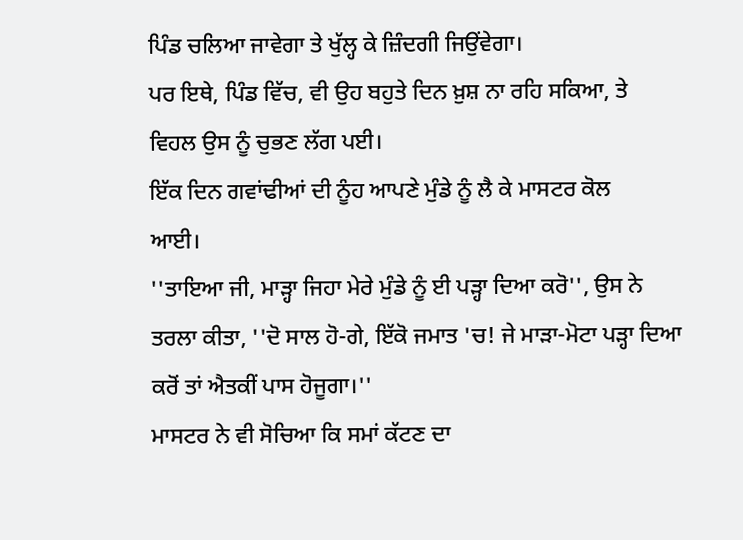ਪਿੰਡ ਚਲਿਆ ਜਾਵੇਗਾ ਤੇ ਖੁੱਲ੍ਹ ਕੇ ਜ਼ਿੰਦਗੀ ਜਿਉਂਵੇਗਾ।
ਪਰ ਇਥੇ, ਪਿੰਡ ਵਿੱਚ, ਵੀ ਉਹ ਬਹੁਤੇ ਦਿਨ ਖ਼ੁਸ਼ ਨਾ ਰਹਿ ਸਕਿਆ, ਤੇ
ਵਿਹਲ ਉਸ ਨੂੰ ਚੁਭਣ ਲੱਗ ਪਈ।
ਇੱਕ ਦਿਨ ਗਵਾਂਢੀਆਂ ਦੀ ਨੂੰਹ ਆਪਣੇ ਮੁੰਡੇ ਨੂੰ ਲੈ ਕੇ ਮਾਸਟਰ ਕੋਲ
ਆਈ।
''ਤਾਇਆ ਜੀ, ਮਾੜ੍ਹਾ ਜਿਹਾ ਮੇਰੇ ਮੁੰਡੇ ਨੂੰ ਈ ਪੜ੍ਹਾ ਦਿਆ ਕਰੋ'', ਉਸ ਨੇ
ਤਰਲਾ ਕੀਤਾ, ''ਦੋ ਸਾਲ ਹੋ-ਗੇ, ਇੱਕੋ ਜਮਾਤ 'ਚ! ਜੇ ਮਾੜਾ-ਮੋਟਾ ਪੜ੍ਹਾ ਦਿਆ
ਕਰੋਂ ਤਾਂ ਐਤਕੀਂ ਪਾਸ ਹੋਜੂਗਾ।''
ਮਾਸਟਰ ਨੇ ਵੀ ਸੋਚਿਆ ਕਿ ਸਮਾਂ ਕੱਟਣ ਦਾ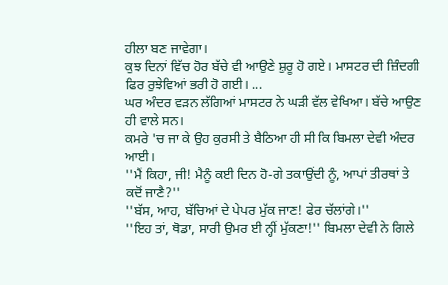ਹੀਲਾ ਬਣ ਜਾਵੇਗਾ।
ਕੁਝ ਦਿਨਾਂ ਵਿੱਚ ਹੋਰ ਬੱਚੇ ਵੀ ਆਉਣੇ ਸ਼ੁਰੂ ਹੋ ਗਏ। ਮਾਸਟਰ ਦੀ ਜ਼ਿੰਦਗੀ
ਫਿਰ ਰੁਝੇਵਿਆਂ ਭਰੀ ਹੋ ਗਈ। ...
ਘਰ ਅੰਦਰ ਵੜਨ ਲੱਗਿਆਂ ਮਾਸਟਰ ਨੇ ਘੜੀ ਵੱਲ ਵੇਖਿਆ। ਬੱਚੇ ਆਉਣ
ਹੀ ਵਾਲੇ ਸਨ।
ਕਮਰੇ 'ਚ ਜਾ ਕੇ ਉਹ ਕੁਰਸੀ ਤੇ ਬੈਠਿਆ ਹੀ ਸੀ ਕਿ ਬਿਮਲਾ ਦੇਵੀ ਅੰਦਰ
ਆਈ।
''ਮੈਂ ਕਿਹਾ, ਜੀ! ਮੈਨੂੰ ਕਈ ਦਿਨ ਹੋ-ਗੇ ਤਕਾਉਂਦੀ ਨੂੰ, ਆਪਾਂ ਤੀਰਥਾਂ ਤੇ
ਕਦੋਂ ਜਾਣੈ?''
''ਬੱਸ, ਆਹ, ਬੱਚਿਆਂ ਦੇ ਪੇਪਰ ਮੁੱਕ ਜਾਣ! ਫੇਰ ਚੱਲਾਂਗੇ।''
''ਇਹ ਤਾਂ, ਥੋਡਾ, ਸਾਰੀ ਉਮਰ ਈ ਨ੍ਹੀਂ ਮੁੱਕਣਾ!'' ਬਿਮਲਾ ਦੇਵੀ ਨੇ ਗਿਲੇ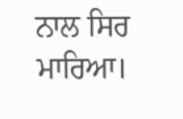ਨਾਲ ਸਿਰ ਮਾਰਿਆ।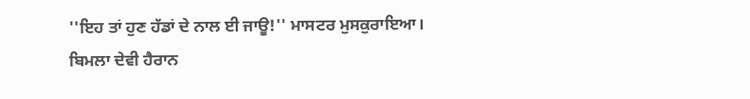''ਇਹ ਤਾਂ ਹੁਣ ਹੱਡਾਂ ਦੇ ਨਾਲ ਈ ਜਾਊ!'' ਮਾਸਟਰ ਮੁਸਕੁਰਾਇਆ।
ਬਿਮਲਾ ਦੇਵੀ ਹੈਰਾਨ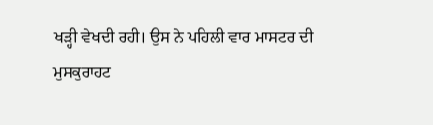ਖੜ੍ਹੀ ਵੇਖਦੀ ਰਹੀ। ਉਸ ਨੇ ਪਹਿਲੀ ਵਾਰ ਮਾਸਟਰ ਦੀ
ਮੁਸਕੁਰਾਹਟ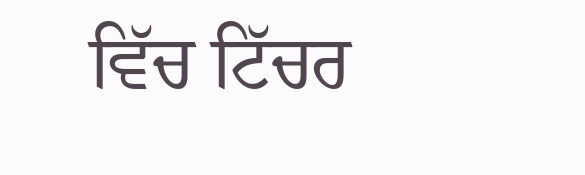ਵਿੱਚ ਟਿੱਚਰ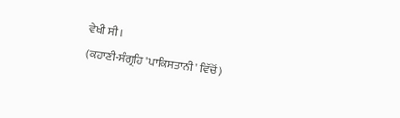ਵੇਖੀ ਸੀ।
(ਕਹਾਣੀ-ਸੰਗ੍ਰਹਿ 'ਪਾਕਿਸਤਾਨੀ' ਵਿੱਚੋਂ)